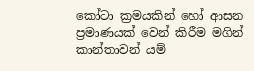කෝටා ක්‍රමයකින් හෝ ආසන ප්‍රමාණයක් වෙන් කිරීම මගින් කාන්තාවන් යම්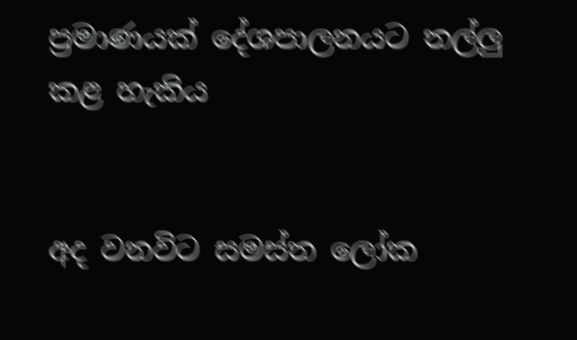ප්‍රමාණයක් දේශපාලනයට තල්ලු කළ හැකිය


අද වනවිට සමස්ත ලෝක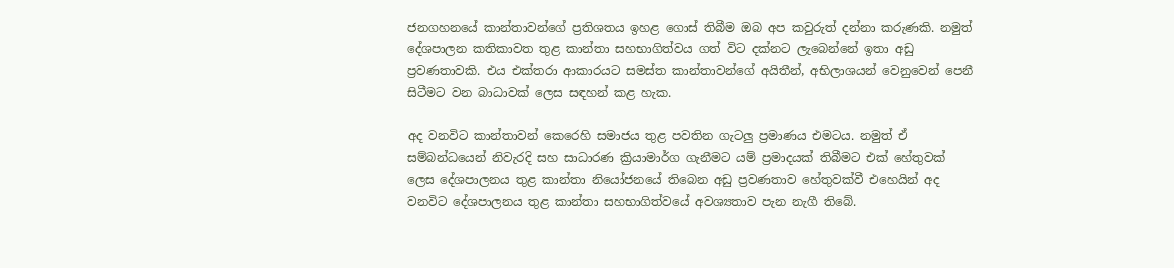ජනගහනයේ කාන්තාවන්ගේ ප්‍රතිශතය ඉහළ ගොස් තිබීම ඔබ අප කවුරුත් දන්නා කරුණකි. නමුත් දේශපාලන කතිකාවත තුළ කාන්තා සහභාගිත්වය ගත් විට දක්නට ලැබෙන්නේ ඉතා අඩු ප්‍රවණතාවකි. එය එක්තරා ආකාරයට සමස්ත කාන්තාවන්ගේ අයිතීන්, අභිලාශයන් වෙනුවෙන් පෙනී සිටීමට වන බාධාවක් ලෙස සඳහන් කළ හැක.

අද වනවිට කාන්තාවන් කෙරෙහි සමාජය තුළ පවතින ගැටලු ප්‍රමාණය එමටය. නමුත් ඒ සම්බන්ධයෙන් නිවැරදි සහ සාධාරණ ක්‍රියාමාර්ග ගැනීමට යම් ප්‍රමාදයක් තිබීමට එක් හේතුවක් ලෙස දේශපාලනය තුළ කාන්තා නියෝජනයේ තිබෙන අඩු ප්‍රවණතාව හේතුවක්වී එහෙයින් අද වනවිට දේශපාලනය තුළ කාන්තා සහභාගිත්වයේ අවශ්‍යතාව පැන නැගී තිබේ.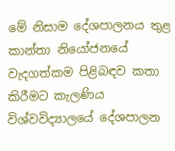මේ නිසාම දේශපාලනය තුළ කාන්තා නියෝජනයේ වැදගත්කම පිළිබඳව කතා කිරීමට කැලණිය විශ්වවිද්‍යාලයේ දේශපාලන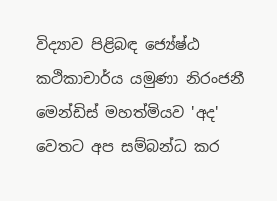විද්‍යාව පිළිබඳ ජ්‍යේෂ්ඨ කථිකාචාර්ය යමුණා නිරංජනී මෙන්ඩිස් මහත්මියව 'අද' වෙතට අප සම්බන්ධ කර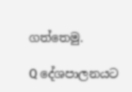ගත්තෙමු.

Q දේශපාලනයට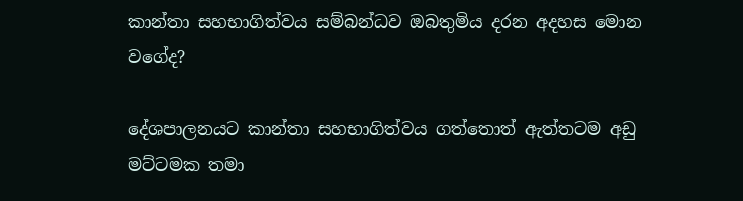කාන්තා සහභාගිත්වය සම්බන්ධව ඔබතුමිය දරන අදහස මොන වගේද?

දේශපාලනයට කාන්තා සහභාගිත්වය ගත්තොත් ඇත්තටම අඩු මට්ටමක තමා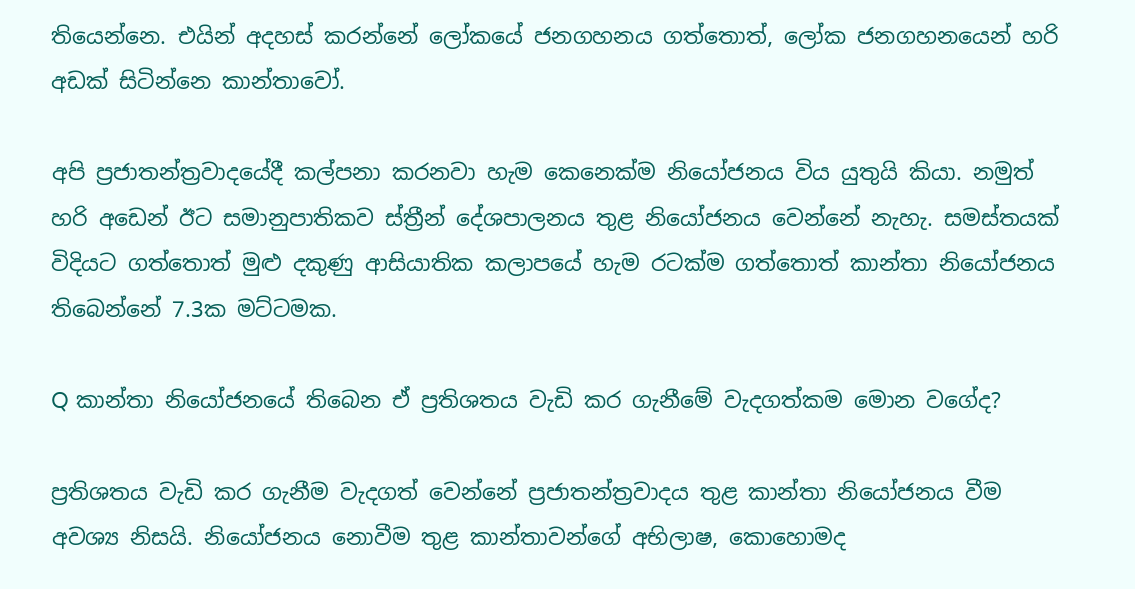තියෙන්නෙ. එයින් අදහස් කරන්නේ ලෝකයේ ජනගහනය ගත්තොත්, ලෝක ජනගහනයෙන් හරි අඩක් සිටින්නෙ කාන්තාවෝ.

අපි ප්‍රජාතන්ත්‍රවාදයේදී කල්පනා කරනවා හැම කෙනෙක්ම නියෝජනය විය යුතුයි කියා. නමුත් හරි අඩෙන් ඊට සමානුපාතිකව ස්ත්‍රීන් දේශපාලනය තුළ නියෝජනය වෙන්නේ නැහැ. සමස්තයක් විදියට ගත්තොත් මුළු දකුණු ආසියාතික කලාපයේ හැම රටක්ම ගත්තොත් කාන්තා නියෝජනය තිබෙන්නේ 7.3ක මට්ටමක.

Q කාන්තා නියෝජනයේ තිබෙන ඒ ප්‍රතිශතය වැඩි කර ගැනීමේ වැදගත්කම මොන වගේද?

ප්‍රතිශතය වැඩි කර ගැනීම වැදගත් වෙන්නේ ප්‍රජාතන්ත්‍රවාදය තුළ කාන්තා නියෝජනය වීම අවශ්‍ය නිසයි. නියෝජනය නොවීම තුළ කාන්තාවන්ගේ අභිලාෂ, කොහොමද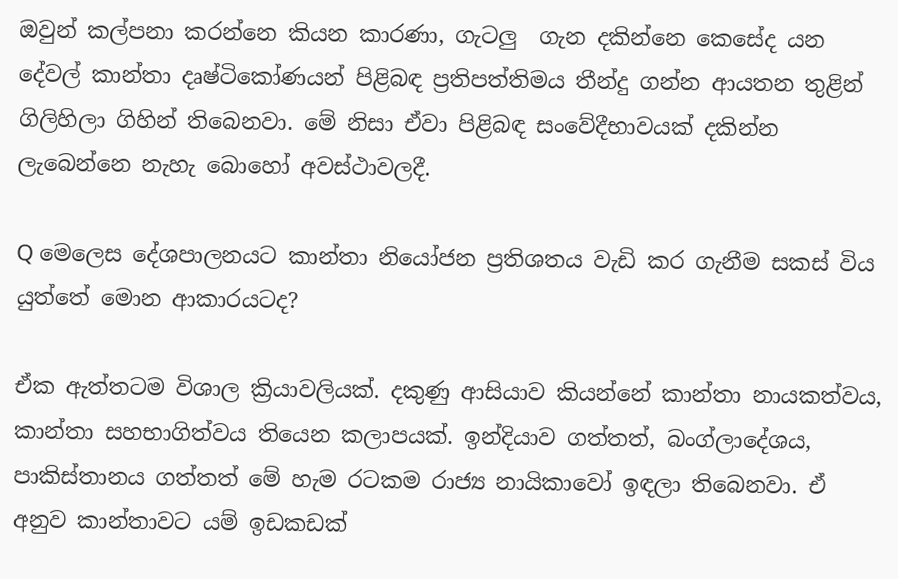ඔවුන් කල්පනා කරන්නෙ කියන කාරණා, ගැටලු  ගැන දකින්නෙ කෙසේද යන දේවල් කාන්තා දෘෂ්ටිකෝණයන් පිළිබඳ ප්‍රතිපත්තිමය තීන්දු ගන්න ආයතන තුළින් ගිලිහිලා ගිහින් තිබෙනවා. මේ නිසා ඒවා පිළිබඳ සංවේදීභාවයක් දකින්න ලැබෙන්නෙ නැහැ බොහෝ අවස්ථාවලදී.

Q මෙලෙස දේශපාලනයට කාන්තා නියෝජන ප්‍රතිශතය වැඩි කර ගැනීම සකස් විය යුත්තේ මොන ආකාරයටද?

ඒක ඇත්තටම විශාල ක්‍රියාවලියක්. දකුණු ආසියාව කියන්නේ කාන්තා නායකත්වය, කාන්තා සහභාගිත්වය තියෙන කලාපයක්. ඉන්දියාව ගත්තත්, බංග්ලාදේශය, පාකිස්තානය ගත්තත් මේ හැම රටකම රාජ්‍ය නායිකාවෝ ඉඳලා තිබෙනවා. ඒ අනුව කාන්තාවට යම් ඉඩකඩක්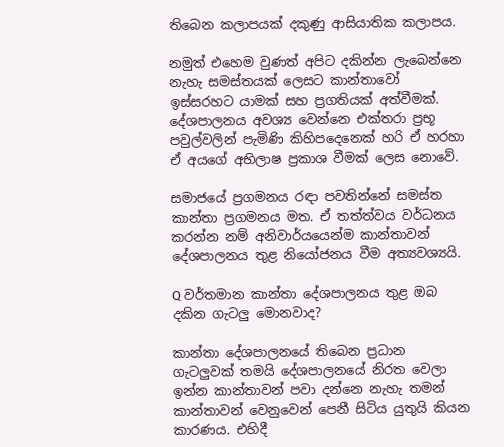තිබෙන කලාපයක් දකුණු ආසියාතික කලාපය.

නමුත් එහෙම වුණත් අපිට දකින්න ලැබෙන්නෙ නැහැ සමස්තයක් ලෙසට කාන්තාවෝ ඉස්සරහට යාමක් සහ ප්‍රගතියක් අත්වීමක්. දේශපාලනය අවශ්‍ය වෙන්නෙ එක්තරා ප්‍රභූ පවුල්වලින් පැමිණි කිහිපදෙනෙක් හරි ඒ හරහා ඒ අයගේ අභිලාෂ ප්‍රකාශ වීමක් ලෙස නොවේ.

සමාජයේ ප්‍රගමනය රඳා පවතින්නේ සමස්ත කාන්තා ප්‍රගමනය මත. ඒ තත්ත්වය වර්ධනය කරන්න නම් අනිවාර්යයෙන්ම කාන්තාවන් දේශපාලනය තුළ නියෝජනය වීම අත්‍යවශ්‍යයි.

Q වර්තමාන කාන්තා දේශපාලනය තුළ ඔබ දකින ගැටලු මොනවාද?

කාන්තා දේශපාලනයේ තිබෙන ප්‍රධාන ගැටලුවක් තමයි දේශපාලනයේ නිරත වෙලා ඉන්න කාන්තාවන් පවා දන්නෙ නැහැ තමන් කාන්තාවන් වෙනුවෙන් පෙනී සිටිය යුතුයි කියන කාරණය. එහිදී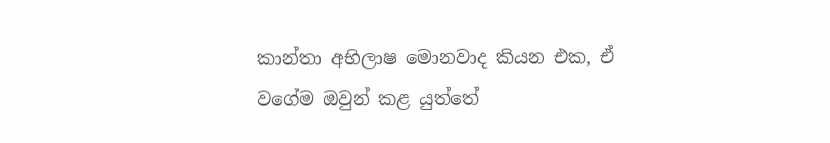කාන්තා අභිලාෂ මොනවාද කියන එක, ඒ වගේම ඔවුන් කළ යුත්තේ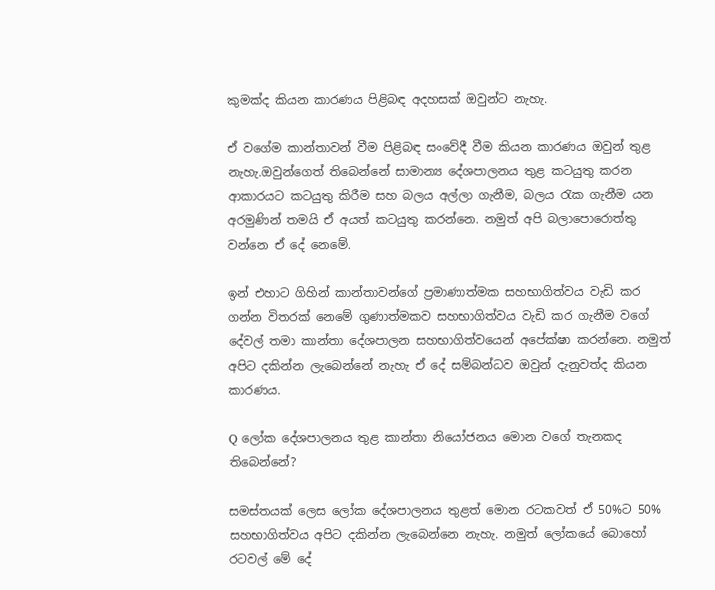කුමක්ද කියන කාරණය පිළිබඳ අදහසක් ඔවුන්ට නැහැ.

ඒ වගේම කාන්තාවන් වීම පිළිබඳ සංවේදී වීම කියන කාරණය ඔවුන් තුළ නැහැ.ඔවුන්ගෙත් තිබෙන්නේ සාමාන්‍ය දේශපාලනය තුළ කටයුතු කරන ආකාරයට කටයුතු කිරීම සහ බලය අල්ලා ගැනීම, බලය රැක ගැනීම යන අරමුණින් තමයි ඒ අයත් කටයුතු කරන්නෙ. නමුත් අපි බලාපොරොත්තු වන්නෙ ඒ දේ නෙමේ.

ඉන් එහාට ගිහින් කාන්තාවන්ගේ ප්‍රමාණාත්මක සහභාගිත්වය වැඩි කර ගන්න විතරක් නෙමේ ගුණාත්මකව සහභාගිත්වය වැඩි කර ගැනීම වගේ දේවල් තමා කාන්තා දේශපාලන සහභාගිත්වයෙන් අපේක්ෂා කරන්නෙ. නමුත් අපිට දකින්න ලැබෙන්නේ නැහැ ඒ දේ සම්බන්ධව ඔවුන් දැනුවත්ද කියන කාරණය.

Q ලෝක දේශපාලනය තුළ කාන්තා නියෝජනය මොන වගේ තැනකද තිබෙන්නේ?

සමස්තයක් ලෙස ලෝක දේශපාලනය තුළත් මොන රටකවත් ඒ 50%ට 50% සහභාගිත්වය අපිට දකින්න ලැබෙන්නෙ නැහැ. නමුත් ලෝකයේ බොහෝ රටවල් මේ දේ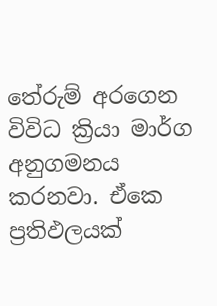තේරුම් අරගෙන විවිධ ක්‍රියා මාර්ග අනුගමනය කරනවා. ඒකෙ ප්‍රතිඵලයක්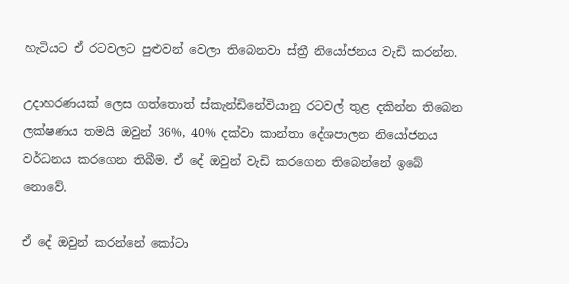හැටියට ඒ රටවලට පුළුවන් වෙලා තිබෙනවා ස්ත්‍රී නියෝජනය වැඩි කරන්න.

උදාහරණයක් ලෙස ගත්තොත් ස්කැන්ඩිනේවියානු රටවල් තුළ දකින්න තිබෙන ලක්ෂණය තමයි ඔවුන් 36%, 40% දක්වා කාන්තා දේශපාලන නියෝජනය වර්ධනය කරගෙන තිබීම. ඒ දේ ඔවුන් වැඩි කරගෙන තිබෙන්නේ ඉබේ නොවේ.

ඒ දේ ඔවුන් කරන්නේ කෝටා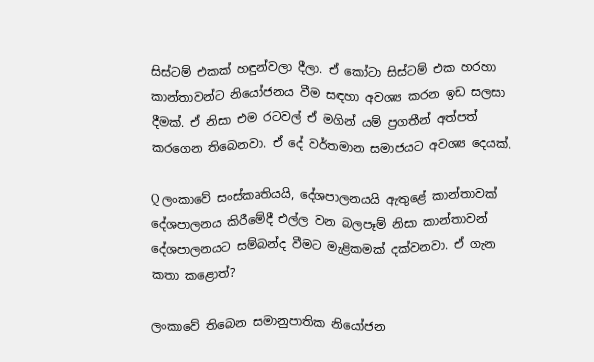සිස්ටම් එකක් හඳුන්වලා දීලා. ඒ කෝටා සිස්ටම් එක හරහා කාන්තාවන්ට නියෝජනය වීම සඳහා අවශ්‍ය කරන ඉඩ සලසා දීමක්. ඒ නිසා එම රටවල් ඒ මගින් යම් ප්‍රගතීන් අත්පත් කරගෙන තිබෙනවා. ඒ දේ වර්තමාන සමාජයට අවශ්‍ය දෙයක්.

Q ලංකාවේ සංස්කෘතියයි, දේශපාලනයයි ඇතුළේ කාන්තාවක් දේශපාලනය කිරීමේදී එල්ල වන බලපෑම් නිසා කාන්තාවන් දේශපාලනයට සම්බන්ද වීමට මැළිකමක් දක්වනවා. ඒ ගැන කතා කළොත්?

ලංකාවේ තිබෙන සමානුපාතික නියෝජන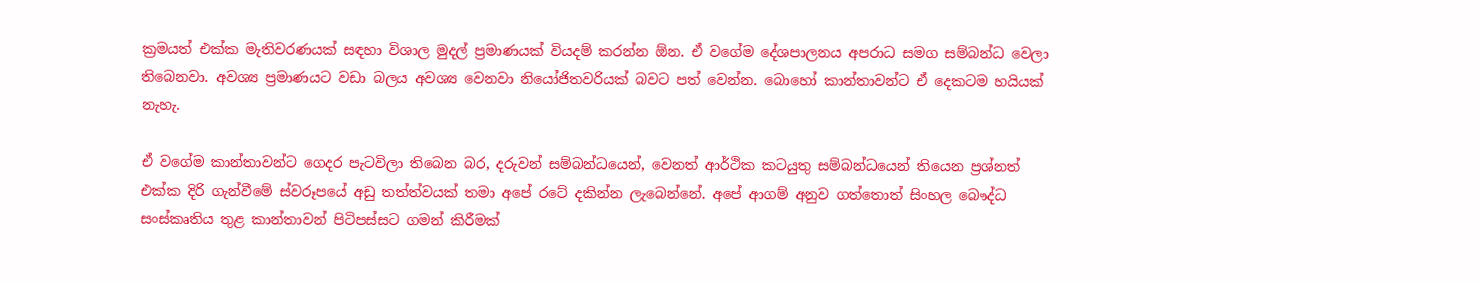ක්‍රමයත් එක්ක මැතිවරණයක් සඳහා විශාල මුදල් ප්‍රමාණයක් වියදම් කරන්න ඕන. ඒ වගේම දේශපාලනය අපරාධ සමග සම්බන්ධ වෙලා තිබෙනවා. අවශ්‍ය ප්‍රමාණයට වඩා බලය අවශ්‍ය වෙනවා නියෝජිතවරියක් බවට පත් වෙන්න. බොහෝ කාන්තාවන්ට ඒ දෙකටම හයියක් නැහැ.

ඒ වගේම කාන්තාවන්ට ගෙදර පැටවිලා තිබෙන බර, දරුවන් සම්බන්ධයෙන්, වෙනත් ආර්ථික කටයුතු සම්බන්ධයෙන් තියෙන ප්‍රශ්නත් එක්ක දිරි ගැන්වීමේ ස්වරූපයේ අඩු තත්ත්වයක් තමා අපේ රටේ දකින්න ලැබෙන්නේ. අපේ ආගම් අනුව ගත්තොත් සිංහල බෞද්ධ සංස්කෘතිය තුළ කාන්තාවන් පිටිපස්සට ගමන් කිරීමක්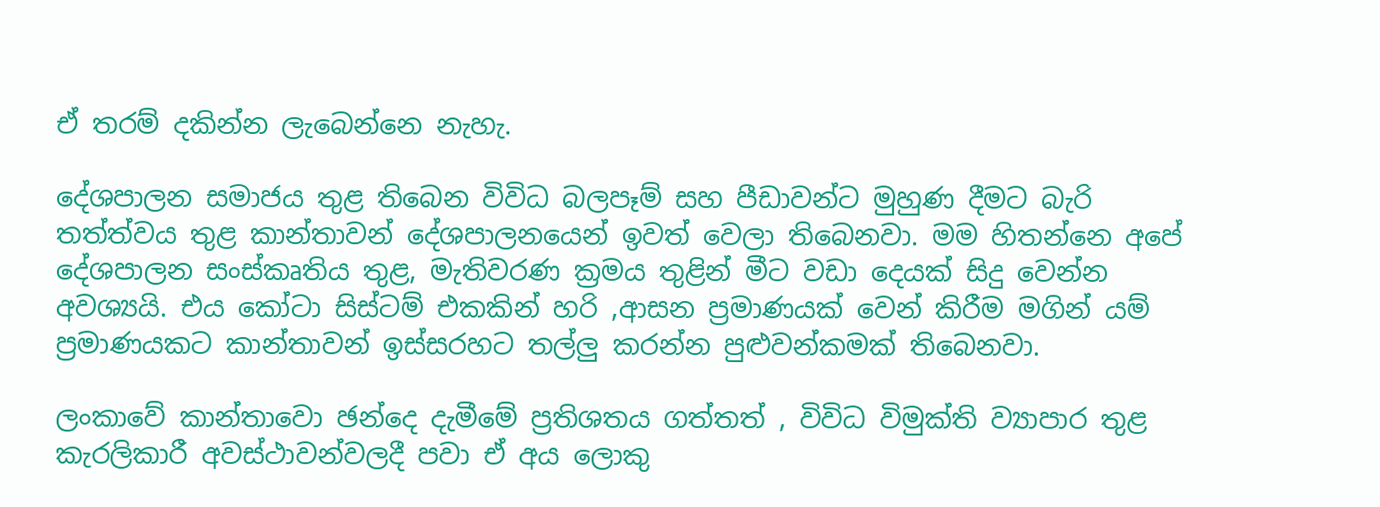ඒ තරම් දකින්න ලැබෙන්නෙ නැහැ.

දේශපාලන සමාජය තුළ තිබෙන විවිධ බලපෑම් සහ පීඩාවන්ට මුහුණ දීමට බැරි තත්ත්වය තුළ කාන්තාවන් දේශපාලනයෙන් ඉවත් වෙලා තිබෙනවා. මම හිතන්නෙ අපේ දේශපාලන සංස්කෘතිය තුළ, මැතිවරණ ක්‍රමය තුළින් මීට වඩා දෙයක් සිදු වෙන්න අවශ්‍යයි. එය කෝටා සිස්ටම් එකකින් හරි ,ආසන ප්‍රමාණයක් වෙන් කිරීම මගින් යම් ප්‍රමාණයකට කාන්තාවන් ඉස්සරහට තල්ලු කරන්න පුළුවන්කමක් තිබෙනවා.

ලංකාවේ කාන්තාවො ඡන්දෙ දැමීමේ ප්‍රතිශතය ගත්තත් , විවිධ විමුක්ති ව්‍යාපාර තුළ කැරලිකාරී අවස්ථාවන්වලදී පවා ඒ අය ලොකු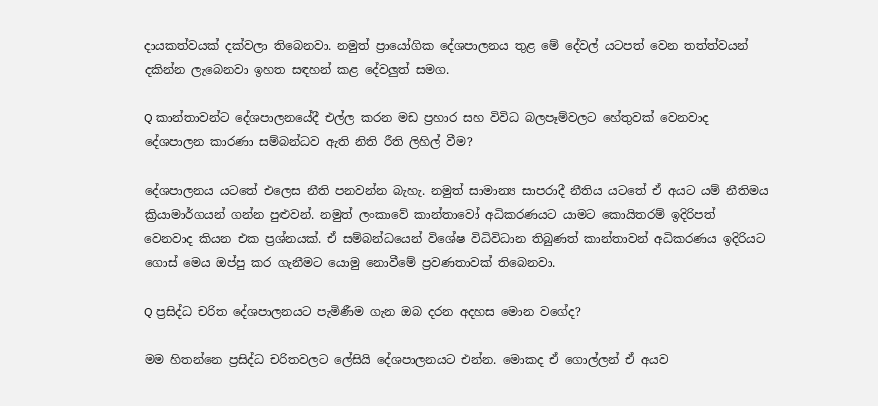දායකත්වයක් දක්වලා තිබෙනවා. නමුත් ප්‍රායෝගික දේශපාලනය තුළ මේ දේවල් යටපත් වෙන තත්ත්වයන් දකින්න ලැබෙනවා ඉහත සඳහන් කළ දේවලුත් සමග.

Q කාන්තාවන්ට දේශපාලනයේදී එල්ල කරන මඩ ප්‍රහාර සහ විවිධ බලපෑම්වලට හේතුවක් වෙනවාද දේශපාලන කාරණා සම්බන්ධව ඇති නිති රීති ලිහිල් වීම?

දේශපාලනය යටතේ එලෙස නීති පනවන්න බැහැ. නමුත් සාමාන්‍ය සාපරාදී නීතිය යටතේ ඒ අයට යම් නීතිමය ක්‍රියාමාර්ගයන් ගන්න පුළුවන්. නමුත් ලංකාවේ කාන්තාවෝ අධිකරණයට යාමට කොයිතරම් ඉදිරිපත් වෙනවාද කියන එක ප්‍රශ්නයක්. ඒ සම්බන්ධයෙන් විශේෂ විධිවිධාන තිබුණත් කාන්තාවන් අධිකරණය ඉදිරියට ගොස් මෙය ඔප්පු කර ගැනීමට යොමු නොවීමේ ප්‍රවණතාවක් තිබෙනවා.

Q ප්‍රසිද්ධ චරිත දේශපාලනයට පැමිණීම ගැන ඔබ දරන අදහස මොන වගේද?

මම හිතන්නෙ ප්‍රසිද්ධ චරිතවලට ලේසියි දේශපාලනයට එන්න. මොකද ඒ ගොල්ලන් ඒ අයව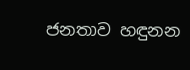ජනතාව හඳුනන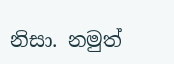නිසා. නමුත්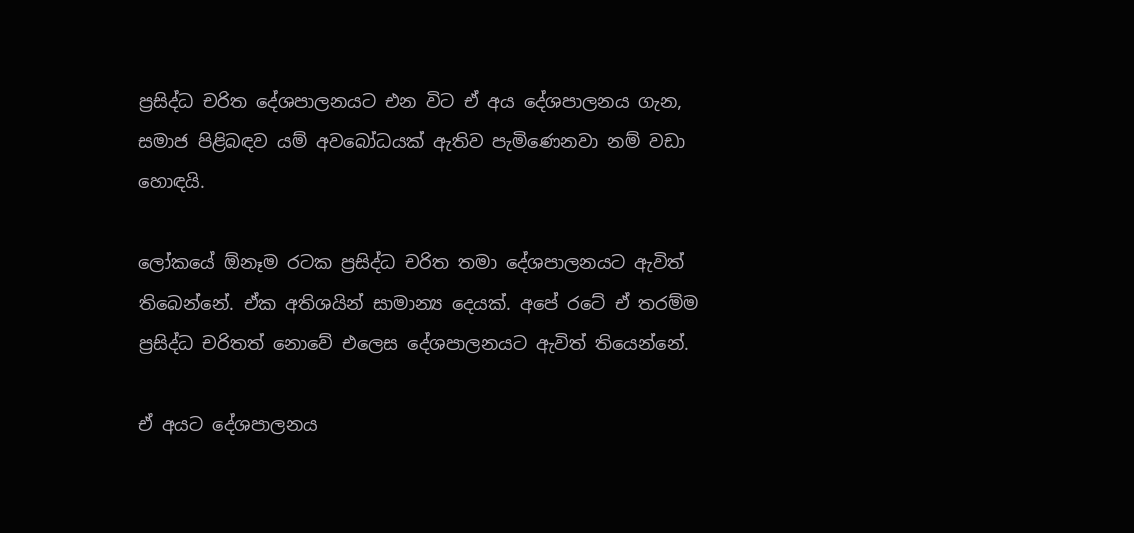ප්‍රසිද්ධ චරිත දේශපාලනයට එන විට ඒ අය දේශපාලනය ගැන, සමාජ පිළිබඳව යම් අවබෝධයක් ඇතිව පැමිණෙනවා නම් වඩා හොඳයි.

ලෝකයේ ඕනෑම රටක ප්‍රසිද්ධ චරිත තමා දේශපාලනයට ඇවිත් තිබෙන්නේ. ඒක අතිශයින් සාමාන්‍ය දෙයක්. අපේ රටේ ඒ තරම්ම ප්‍රසිද්ධ චරිතත් නොවේ එලෙස දේශපාලනයට ඇවිත් තියෙන්නේ.

ඒ අයට දේශපාලනය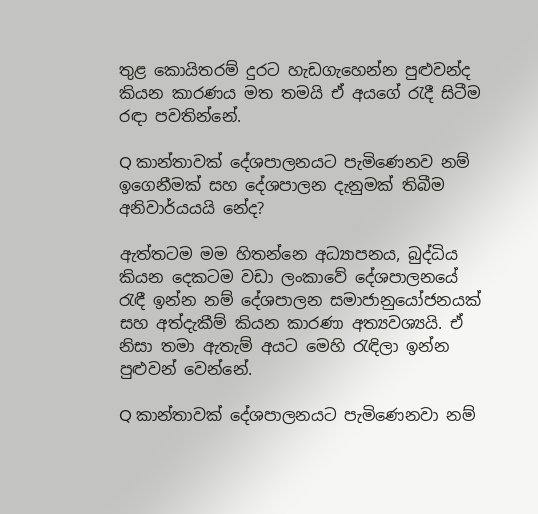තුළ කොයිතරම් දුරට හැඩගැහෙන්න පුළුවන්ද කියන කාරණය මත තමයි ඒ අයගේ රැදී සිටීම රඳා පවතින්නේ.

Q කාන්තාවක් දේශපාලනයට පැමිණෙනව නම් ඉගෙනීමක් සහ දේශපාලන දැනුමක් තිබීම අනිවාර්යයයි නේද?

ඇත්තටම මම හිතන්නෙ අධ්‍යාපනය, බුද්ධිය කියන දෙකටම වඩා ලංකාවේ දේශපාලනයේ රැඳී ඉන්න නම් දේශපාලන සමාජානුයෝජනයක් සහ අත්දැකීම් කියන කාරණා අත්‍යවශ්‍යයි. ඒ නිසා තමා ඇතැම් අයට මෙහි රැඳිලා ඉන්න පුළුවන් වෙන්නේ.

Q කාන්තාවක් දේශපාලනයට පැමිණෙනවා නම්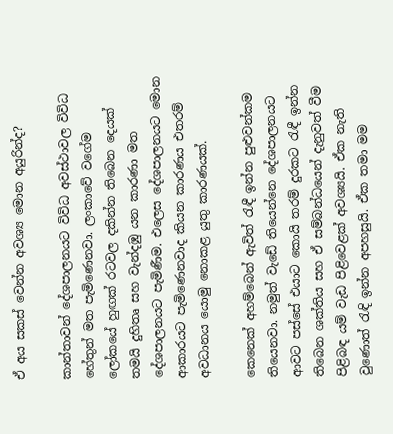ඒ අය සකස් වෙන්න අවශ්‍ය මොන අයුරින්ද?

කාන්තාවන් දේශපාලනයට විවිධ අවස්ථාවල විවිධ හේතුන් මත පැමිණෙනවා. ලංකාවේ වගේම ලෝකයේ හුඟක් රටවල දකින්න තිබෙන දෙයක් තමයි දුහිතෘ සහ වැන්දඹු යන කාරණා මත දේශපාලනයට පැමිණීම. එලෙස දේශපාලනයට මොන ආකාරයට පැමිණෙනවාද කියන කාරණය එතරම් අවධානය යොමු නොකළ යුතු කාරණයක්.

කෙනෙක් අහම්බෙන් ඇවිත් රැඳී ඉන්න පුළුවන්කම තියෙනවා. නමුත් වැඩේ තියෙන්නෙ දේශපාලනයට ආවට පස්සේ එයාට කොයි තරම් දුරකට රැඳී ඉන්න තිබෙන ශක්තිය සහ ඒ සම්බන්ධයෙන් දැනුවත් වීම පිළිබඳ යම් වැඩ පිළිවෙළක් අවශ්‍යයි. ඒක නැති වුණොත් රැඳි ඉන්න අපහසුයි. ඒක තමා මම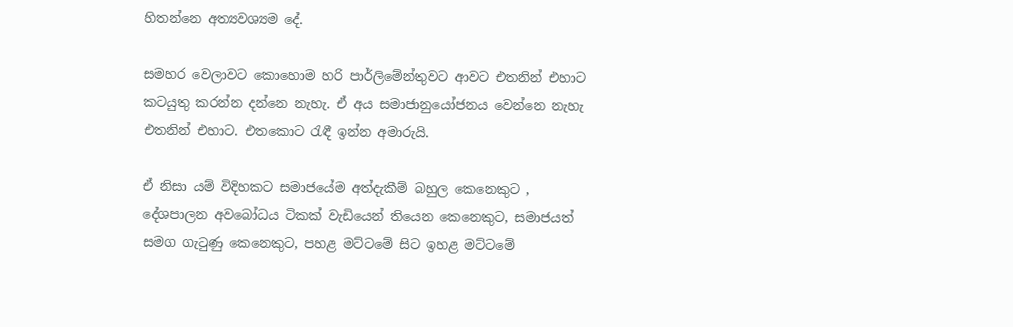හිතන්නෙ අත්‍යවශ්‍යම දේ.

සමහර වෙලාවට කොහොම හරි පාර්ලිමේන්තුවට ආවට එතනින් එහාට කටයුතු කරන්න දන්නෙ නැහැ. ඒ අය සමාජානුයෝජනය වෙන්නෙ නැහැ එතනින් එහාට. එතකොට රැඳී ඉන්න අමාරුයි.

ඒ නිසා යම් විදිහකට සමාජයේම අත්දැකීම් බහුල කෙනෙකුට , දේශපාලන අවබෝධය ටිකක් වැඩියෙන් තියෙන කෙනෙකුට, සමාජයත් සමග ගැටුණු කෙනෙකුට, පහළ මට්ටමේ සිට ඉහළ මට්ටමේ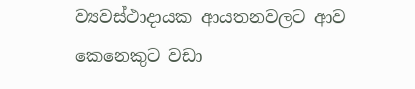ව්‍යවස්ථාදායක ආයතනවලට ආව කෙනෙකුට වඩා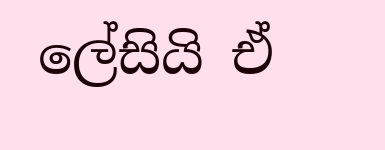ලේසියි ඒ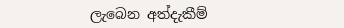ලැබෙන අත්දැකීම්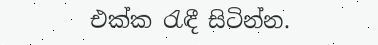එක්ක රැඳී සිටින්න.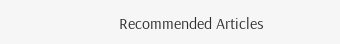Recommended Articles